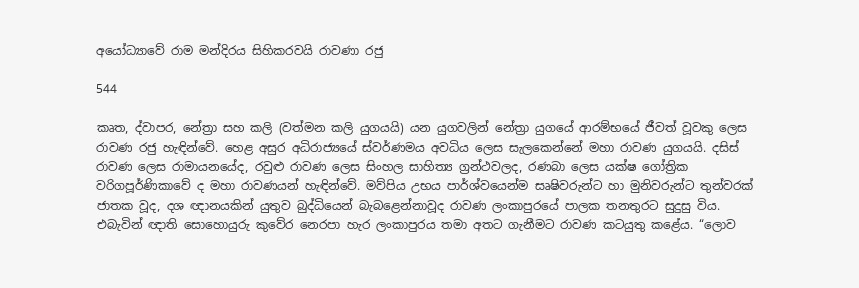අයෝධ්‍යාවේ රාම මන්දිරය සිහිකරවයි රාවණා රජු

544

කෘත, ද්වාපර, නේත්‍රා සහ කලි (වත්මන කලි යුගයයි) යන යුගවලින් නේත්‍රා යුගයේ ආරම්භයේ ජීවත් වූවකු ලෙස රාවණ රජු හැඳින්වේ. හෙළ අසුර අධිරාජ්‍යයේ ස්වර්ණමය අවධිය ලෙස සැලකෙන්නේ මහා රාවණ යුගයයි. දසිස් රාවණ ලෙස රාමායනයේද, රවුළු රාවණ ලෙස සිංහල සාහිත්‍ය ග්‍රන්ථවලද, රණබා ලෙස යක්ෂ ගෝත්‍රික වරිගපූර්ණිකාවේ ද මහා රාවණයන් හැඳින්වේ. මව්පිය උභය පාර්ශ්වයෙන්ම සෘෂිවරුන්ට හා මුනිවරුන්ට තුන්වරක් ජාතක වූද, දශ ඥානයකින් යුතුව බුද්ධියෙන් බැබළෙන්නාවූද රාවණ ලංකාපුරයේ පාලක තනතුරට සුදුසු විය. එබැවින් ඥාති සොහොයුරු කුවේර නෙරපා හැර ලංකාපුරය තමා අතට ගැනීමට රාවණ කටයුතු කළේය. “ලොව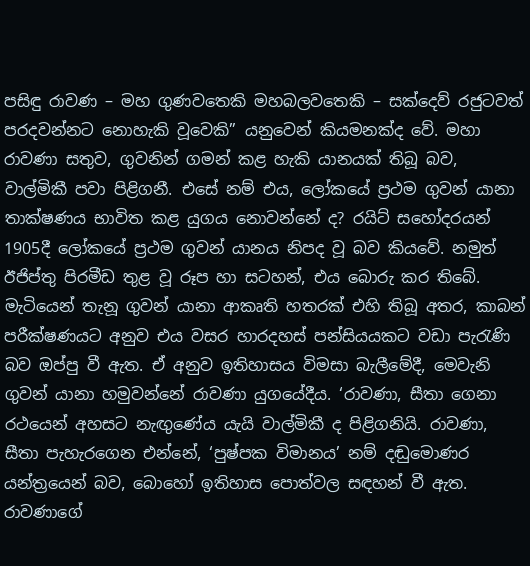පසිඳු රාවණ – මහ ගුණවතෙකි මහබලවතෙකි – සක්දෙව් රජුටවත් පරදවන්නට නොහැකි වූවෙකි” යනුවෙන් කියමනක්ද වේ. මහා රාවණා සතුව, ගුවනින් ගමන් කළ හැකි යානයක් තිබූ බව, වාල්මිකී පවා පිළිගනී. එසේ නම් එය, ලෝකයේ ප්‍රථම ගුවන් යානා තාක්ෂණය භාවිත කළ යුගය නොවන්නේ ද? රයිට් සහෝදරයන් 1905දී ලෝකයේ ප්‍රථම ගුවන් යානය නිපද වූ බව කියවේ. නමුත් ඊජිප්තු පිරමීඩ තුළ වූ රූප හා සටහන්, එය බොරු කර තිබේ. මැටියෙන් තැනූ ගුවන් යානා ආකෘති හතරක් එහි තිබූ අතර, කාබන් පරීක්ෂණයට අනුව එය වසර හාරදහස් පන්සියයකට වඩා පැරැණි බව ඔප්පු වී ඇත. ඒ අනුව ඉතිහාසය විමසා බැලීමේදී, මෙවැනි ගුවන් යානා හමුවන්නේ රාවණා යුගයේදීය. ‘රාවණා, සීතා ගෙනා රථයෙන් අහසට නැඟුණේය යැයි වාල්මිකී ද පිළිගනියි. රාවණා, සීතා පැහැරගෙන එන්නේ, ‘පුෂ්පක විමානය’ නම් දඬුමොණර යන්ත්‍රයෙන් බව, බොහෝ ඉතිහාස පොත්වල සඳහන් වී ඇත. රාවණාගේ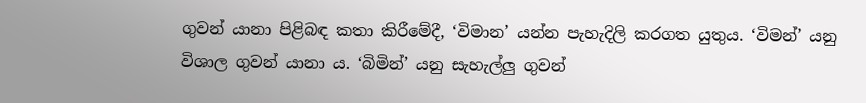ගුවන් යානා පිළිබඳ කතා කිරීමේදී, ‘විමාන’ යන්න පැහැදිලි කරගත යුතුය. ‘විමන්’ යනු විශාල ගුවන් යානා ය. ‘බිමින්’ යනු සැහැල්ලු ගුවන්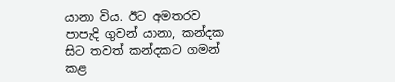යානා විය. ඊට අමතරව පාපැදි ගුවන් යානා, කන්දක සිට තවත් කන්දකට ගමන් කළ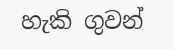හැකි ගුවන්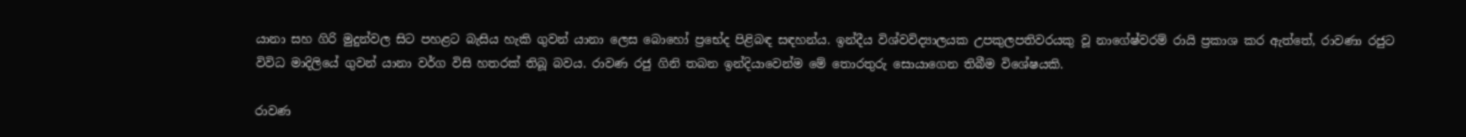යානා සහ ගිරි මුදුන්වල සිට පහළට බැසිය හැකි ගුවන් යානා ලෙස බොහෝ ප්‍රභේද පිළිබඳ සඳහන්ය. ඉන්දීය විශ්වවිද්‍යාලයක උපකුලපතිවරයකු වූ නාගේෂ්වරම් රායි ප්‍රකාශ කර ඇත්තේ, රාවණා රජුට විවිධ මාදිලියේ ගුවන් යානා වර්ග විසි හතරක් තිබූ බවය. රාවණ රජු ගිනි තබන ඉන්දියාවෙන්ම මේ තොරතුරු සොයාගෙන තිබීම විශේෂයකි.

රාවණ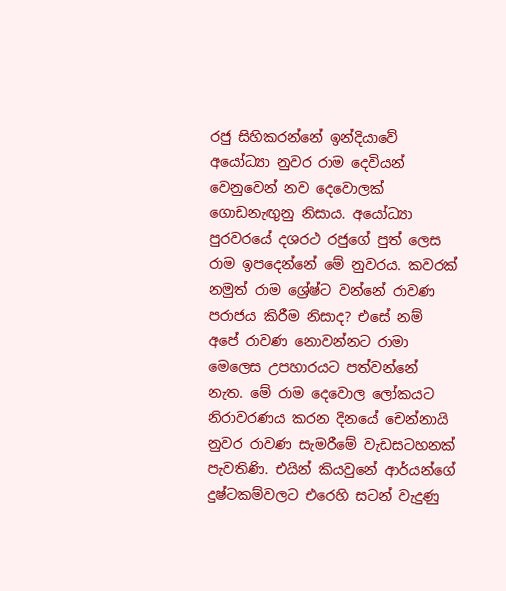රජු සිහිකරන්නේ ඉන්දියාවේ අයෝධ්‍යා නුවර රාම දෙවියන් වෙනුවෙන් නව දෙවොලක් ගොඩනැඟුනු නිසාය. අයෝධ්‍යා පුරවරයේ දශරථ රජුගේ පුත් ලෙස රාම ඉපදෙන්නේ මේ නුවරය. කවරක් නමුත් රාම ශ්‍රේෂ්ට වන්නේ රාවණ පරාජය කිරීම නිසාද? එසේ නම් අපේ රාවණ නොවන්නට රාමා මෙලෙස උපහාරයට පත්වන්නේ නැත. මේ රාම දෙවොල ලෝකයට නිරාවරණය කරන දිනයේ චෙන්නායි නුවර රාවණ සැමරීමේ වැඩසටහනක් පැවතිණි. එයින් කියවුනේ ආර්යන්ගේ දුෂ්ටකම්වලට එරෙහි සටන් වැදුණු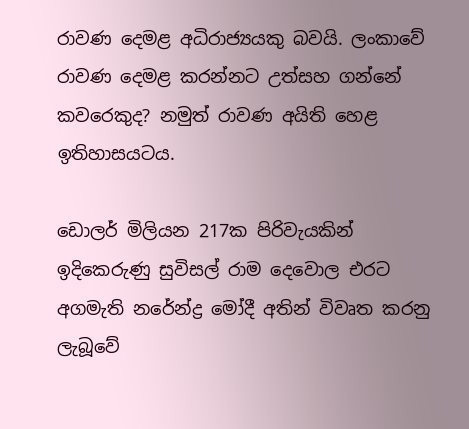රාවණ දෙමළ අධිරාජ්‍යයකු බවයි. ලංකාවේ රාවණ දෙමළ කරන්නට උත්සහ ගන්නේ කවරෙකුද? නමුත් රාවණ අයිති හෙළ ඉතිහාසයටය.

ඩොලර් මිලියන 217ක පිරිවැයකින් ඉදිකෙරුණු සුවිසල් රාම දෙවොල එරට අගමැති නරේන්ද්‍ර මෝදී අතින් විවෘත කරනු ලැබූවේ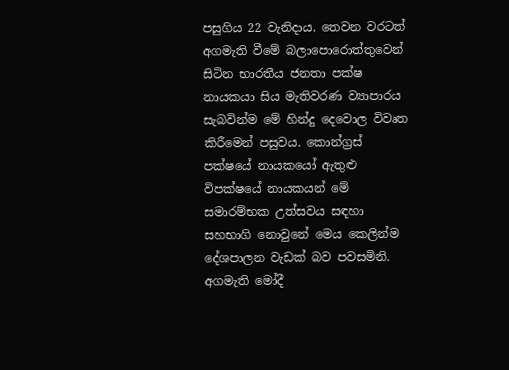පසුගිය 22 වැනිදාය. තෙවන වරටත් අගමැති වීමේ බලාපොරොත්තුවෙන් සිටින භාරතීය ජනතා පක්ෂ නායකයා සිය මැතිවරණ ව්‍යාපාරය සැබවින්ම මේ හින්දු දෙවොල විවෘත කිරීමෙන් පසුවය. කොන්ග්‍රස් පක්ෂයේ නායකයෝ ඇතුළු විපක්ෂයේ නායකයන් මේ සමාරම්භක උත්සවය සඳහා සහභාගි නොවුනේ මෙය කෙලින්ම දේශපාලන වැඩක් බව පවසමිනි. අගමැති මෝදී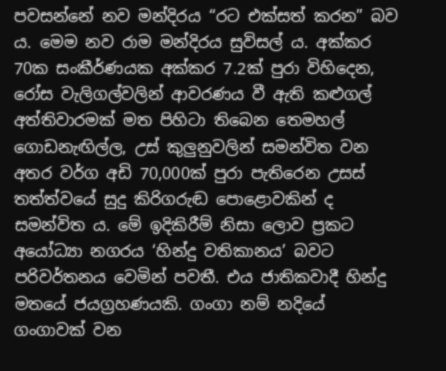පවසන්නේ නව මන්දිරය “රට එක්සත් කරන” බව ය. මෙම නව රාම මන්දිරය සුවිසල් ය. අක්කර 70ක සංකීර්ණයක අක්කර 7.2ක් පුරා විහිදෙන, රෝස වැලිගල්වලින් ආවරණය වී ඇති කළුගල් අත්තිවාරමක් මත පිහිටා තිබෙන තෙමහල් ගොඩනැඟිල්ල, උස් කුලුනුවලින් සමන්විත වන අතර වර්ග අඩි 70,000ක් පුරා පැතිරෙන උසස් තත්ත්වයේ සුදු කිරිගරුඬ පොළොවකින් ද සමන්විත ය. මේ ඉදිකිරීම් නිසා ලොව ප්‍රකට අයෝධ්‍යා නගරය ‘හින්දු වතිකානය’ බවට පරිවර්තනය වෙමින් පවතී. එය ජාතිකවාදී හින්දු මතයේ ජයග්‍රහණයකි. ගංගා නම් නදියේ ගංගාවක් වන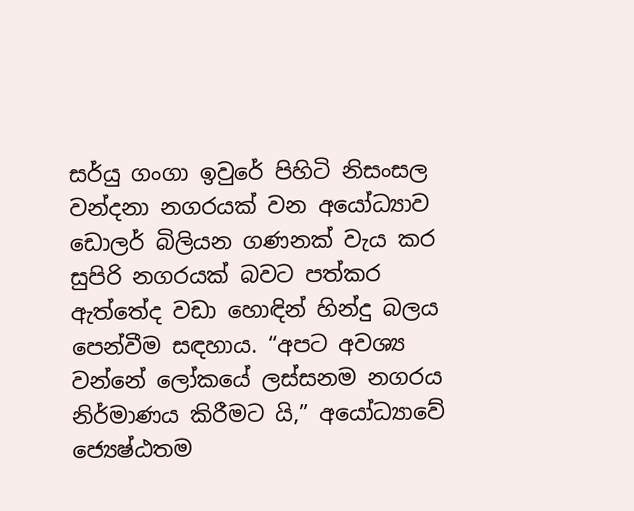සර්යු ගංගා ඉවුරේ පිහිටි නිසංසල වන්දනා නගරයක් වන අයෝධ්‍යාව ඩොලර් බිලියන ගණනක් වැය කර සුපිරි නගරයක් බවට පත්කර ඇත්තේද වඩා හොඳින් හින්දු බලය පෙන්වීම සඳහාය. “අපට අවශ්‍ය වන්නේ ලෝකයේ ලස්සනම නගරය නිර්මාණය කිරීමට යි,” අයෝධ්‍යාවේ ජ්‍යෙෂ්ඨතම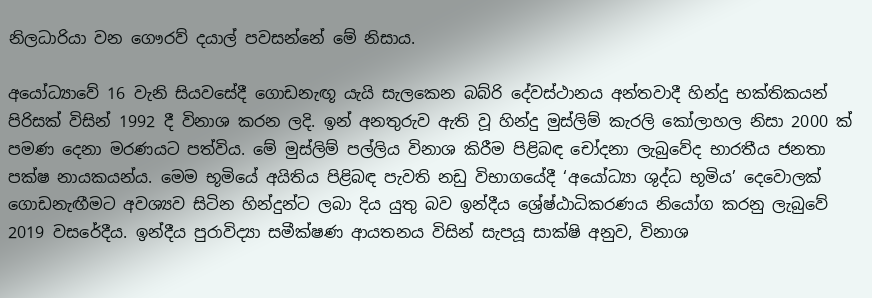නිලධාරියා වන ගෞරව් දයාල් පවසන්නේ මේ නිසාය.

අයෝධ්‍යාවේ 16 වැනි සියවසේදී ගොඩනැඟූ යැයි සැලකෙන බබ්රි දේවස්ථානය අන්තවාදී හින්දු භක්තිකයන් පිරිසක් විසින් 1992 දී විනාශ කරන ලදි. ඉන් අනතුරුව ඇති වූ හින්දු මුස්ලිම් කැරලි කෝලාහල නිසා 2000 ක් පමණ දෙනා මරණයට පත්විය. මේ මුස්ලිම් පල්ලිය විනාශ කිරීම පිළිබඳ චෝදනා ලැබුවේද භාරතීය ජනතා පක්ෂ නායකයන්ය. මෙම භූමියේ අයිතිය පිළිබඳ පැවති නඩු විභාගයේදී ‘අයෝධ්‍යා ශුද්ධ භූමිය’ දෙවොලක් ගොඩනැඟීමට අවශ්‍යව සිටින හින්දුන්ට ලබා දිය යුතු බව ඉන්දීය ශ්‍රේෂ්ඨාධිකරණය නියෝග කරනු ලැබුවේ 2019 වසරේදීය. ඉන්දීය පුරාවිද්‍යා සමීක්ෂණ ආයතනය විසින් සැපයූ සාක්ෂි අනුව, විනාශ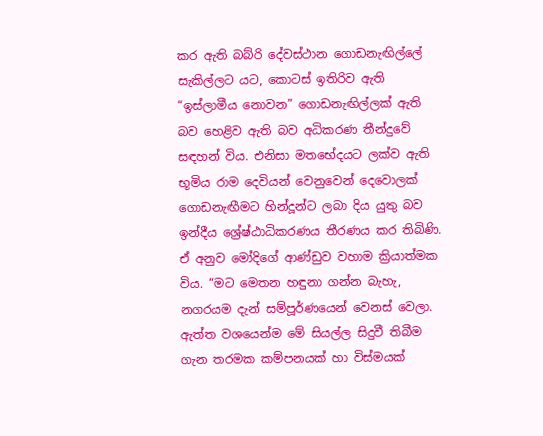කර ඇති බබ්රි දේවස්ථාන ගොඩනැඟිල්ලේ සැකිල්ලට යට, කොටස් ඉතිරිව ඇති “ඉස්ලාමීය නොවන” ගොඩනැඟිල්ලක් ඇති බව හෙළිව ඇති බව අධිකරණ තීන්දුවේ සඳහන් විය. එනිසා මතභේදයට ලක්ව ඇති භූමිය රාම දෙවියන් වෙනුවෙන් දෙවොලක් ගොඩනැඟීමට හින්දූන්ට ලබා දිය යුතු බව ඉන්දීය ශ්‍රේෂ්ඨාධිකරණය තීරණය කර තිබිණි. ඒ අනුව මෝදිගේ ආණ්ඩුව වහාම ක්‍රියාත්මක විය. “මට මෙතන හඳුනා ගන්න බැහැ, නගරයම දැන් සම්පූර්ණයෙන් වෙනස් වෙලා. ඇත්ත වශයෙන්ම මේ සියල්ල සිදුවී තිබීම ගැන තරමක කම්පනයක් හා විස්මයක්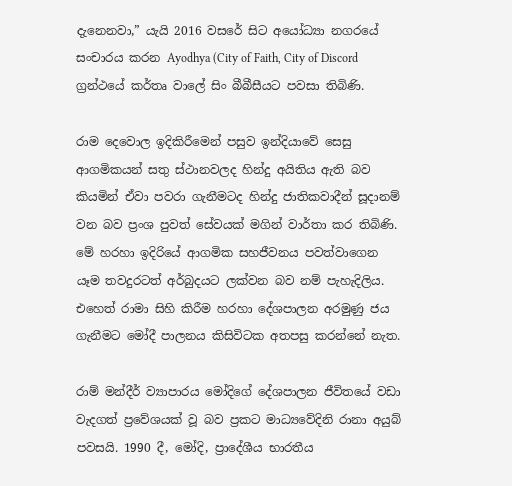දැනෙනවා,” යැයි 2016 වසරේ සිට අයෝධ්‍යා නගරයේ සංචාරය කරන Ayodhya (City of Faith, City of Discord ග්‍රන්ථයේ කර්තෘ වාලේ සිං බීබීසීයට පවසා තිබිණි.

රාම දෙවොල ඉදිකිරීමෙන් පසුව ඉන්දියාවේ සෙසු ආගමිකයන් සතු ස්ථානවලද හින්දු අයිතිය ඇති බව කියමින් ඒවා පවරා ගැනීමටද හින්දු ජාතිකවාදීන් සූදානම් වන බව ප්‍රංශ පුවත් සේවයක් මගින් වාර්තා කර තිබිණි. මේ හරහා ඉදිරියේ ආගමික සහජීවනය පවත්වාගෙන යෑම තවදුරටත් අර්බුදයට ලක්වන බව නම් පැහැදිලිය. එහෙත් රාමා සිහි කිරීම හරහා දේශපාලන අරමුණු ජය ගැනීමට මෝදී පාලනය කිසිවිටක අතපසු කරන්නේ නැත.

රාම් මන්දීර් ව්‍යාපාරය මෝදිගේ දේශපාලන ජීවිතයේ වඩා වැදගත් ප්‍රවේශයක් වූ බව ප්‍රකට මාධ්‍යවේදිනි රානා අයුබ් පවසයි. 1990 දී, මෝදි, ප්‍රාදේශීය භාරතීය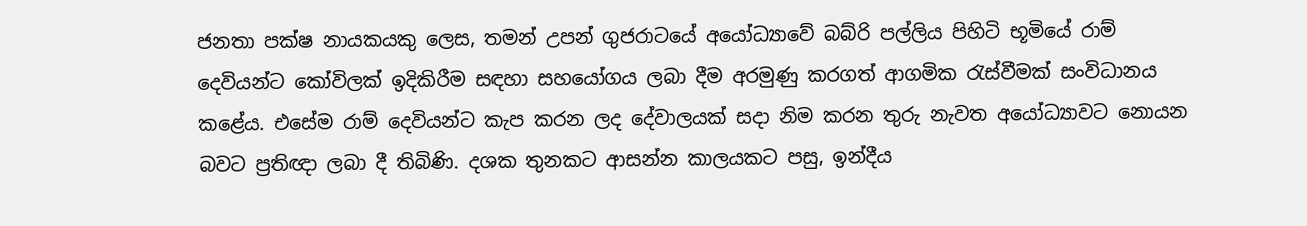ජනතා පක්ෂ නායකයකු ලෙස, තමන් උපන් ගුජරාටයේ අයෝධ්‍යාවේ බබ්රි පල්ලිය පිහිටි භූමියේ රාම් දෙවියන්ට කෝවිලක් ඉදිකිරීම සඳහා සහයෝගය ලබා දීම අරමුණු කරගත් ආගමික රැස්වීමක් සංවිධානය කළේය. එසේම රාම් දෙවියන්ට කැප කරන ලද දේවාලයක් සදා නිම කරන තුරු නැවත අයෝධ්‍යාවට නොයන බවට ප්‍රතිඥා ලබා දී තිබිණි. දශක තුනකට ආසන්න කාලයකට පසු, ඉන්දීය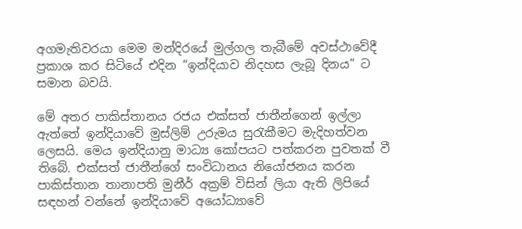අගමැතිවරයා මෙම මන්දිරයේ මුල්ගල තැබීමේ අවස්ථාවේදී ප්‍රකාශ කර සිටියේ එදින “ඉන්දියාව නිදහස ලැබූ දිනය” ට සමාන බවයි.

මේ අතර පාකිස්තානය රජය එක්සත් ජාතීන්ගෙන් ඉල්ලා ඇත්තේ ඉන්දියාවේ මුස්ලිම් උරුමය සුරැකීමට මැදිහත්වන ලෙසයි. මෙය ඉන්දියානු මාධ්‍ය කෝපයට පත්කරන පුවතක් වී තිබේ. එක්සත් ජාතීන්ගේ සංවිධානය නියෝජනය කරන පාකිස්තාන තානාපති මුනීර් අක්‍රම් විසින් ලියා ඇති ලිපියේ සඳහන් වන්නේ ඉන්දියාවේ අයෝධ්‍යාවේ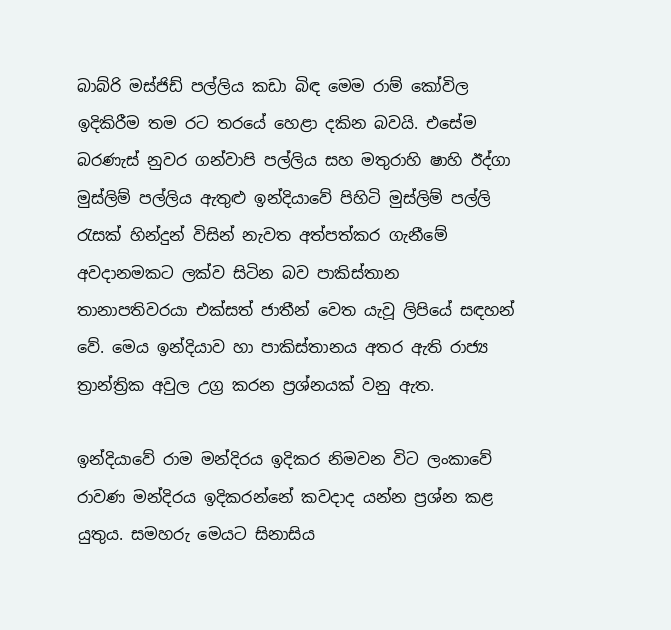බාබ්රි මස්ජිඩ් පල්ලිය කඩා බිඳ මෙම රාම් කෝවිල ඉදිකිරීම තම රට තරයේ හෙළා දකින බවයි. එසේම බරණැස් නුවර ගන්වාපි පල්ලිය සහ මතුරාහි ෂාහි ඊද්ගා මුස්ලිම් පල්ලිය ඇතුළු ඉන්දියාවේ පිහිටි මුස්ලිම් පල්ලි රැසක් හින්දුන් විසින් නැවත අත්පත්කර ගැනීමේ අවදානමකට ලක්ව සිටින බව පාකිස්තාන තානාපතිවරයා එක්සත් ජාතීන් වෙත යැවූ ලිපියේ සඳහන් වේ. මෙය ඉන්දියාව හා පාකිස්තානය අතර ඇති රාජ්‍ය ත්‍රාන්ත්‍රික අවුල උග්‍ර කරන ප්‍රශ්නයක් වනු ඇත.

ඉන්දියාවේ රාම මන්දිරය ඉදිකර නිමවන විට ලංකාවේ රාවණ මන්දිරය ඉදිකරන්නේ කවදාද යන්න ප්‍රශ්න කළ යුතුය. සමහරු මෙයට සිනාසිය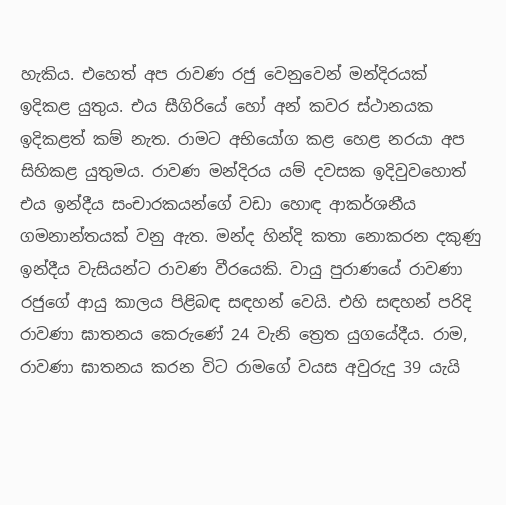හැකිය. එහෙත් අප රාවණ රජු වෙනුවෙන් මන්දිරයක් ඉදිකළ යුතුය. එය සීගිරියේ හෝ අන් කවර ස්ථානයක ඉදිකළත් කම් නැත. රාමට අභියෝග කළ හෙළ නරයා අප සිහිකළ යුතුමය. රාවණ මන්දිරය යම් දවසක ඉදිවුවහොත් එය ඉන්දීය සංචාරකයන්ගේ වඩා හොඳ ආකර්ශනීය ගමනාන්තයක් වනු ඇත. මන්ද හින්දි කතා නොකරන දකුණු ඉන්දීය වැසියන්ට රාවණ වීරයෙකි. වායු පුරාණයේ රාවණා රජුගේ ආයු කාලය පිළිබඳ සඳහන් වෙයි. එහි සඳහන් පරිදි රාවණා ඝාතනය කෙරුණේ 24 වැනි ත්‍රෙත යුගයේදීය. රාම, රාවණා ඝාතනය කරන විට රාමගේ වයස අවුරුදු 39 යැයි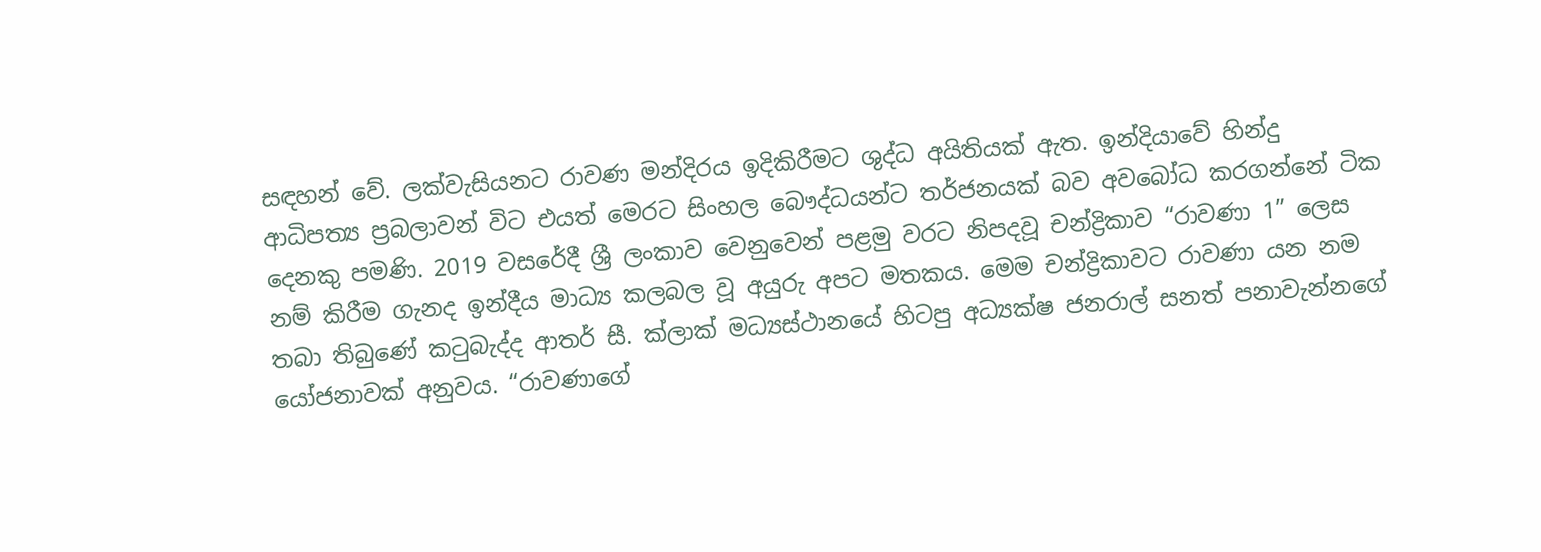සඳහන් වේ. ලක්වැසියනට රාවණ මන්දිරය ඉදිකිරීමට ශුද්ධ අයිතියක් ඇත. ඉන්දියාවේ හින්දු ආධිපත්‍ය ප්‍රබලාවන් විට එයත් මෙරට සිංහල බෞද්ධයන්ට තර්ජනයක් බව අවබෝධ කරගන්නේ ටික දෙනකු පමණි. 2019 වසරේදී ශ්‍රී ලංකාව වෙනුවෙන් පළමු වරට නිපදවූ චන්ද්‍රිකාව “රාවණා 1” ලෙස නම් කිරීම ගැනද ඉන්දීය මාධ්‍ය කලබල වූ අයුරු අපට මතකය. මෙම චන්ද්‍රිකාවට රාවණා යන නම තබා තිබුණේ කටුබැද්ද ආතර් සී. ක්ලාක් මධ්‍යස්ථානයේ හිටපු අධ්‍යක්ෂ ජනරාල් සනත් පනාවැන්නගේ යෝජනාවක් අනුවය. “රාවණාගේ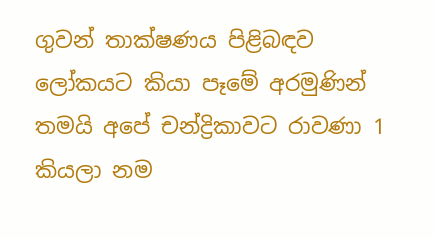ගුවන් තාක්ෂණය පිළිබඳව ලෝකයට කියා පෑමේ අරමුණින් තමයි අපේ චන්ද්‍රිකාවට රාවණා 1 කියලා නම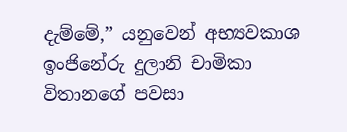දැම්මේ,” යනුවෙන් අභ්‍යවකාශ ඉංජිනේරු දුලානි චාමිකා විතානගේ පවසා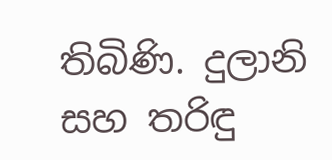තිබිණි. දුලානි සහ තරිඳු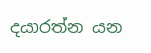දයාරත්න යන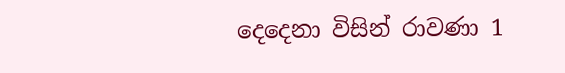දෙදෙනා විසින් රාවණා 1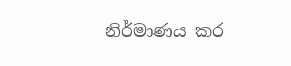නිර්මාණය කර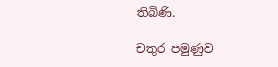තිබිණි.

චතුර පමුණුව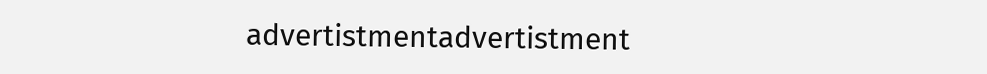advertistmentadvertistment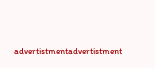advertistmentadvertistment